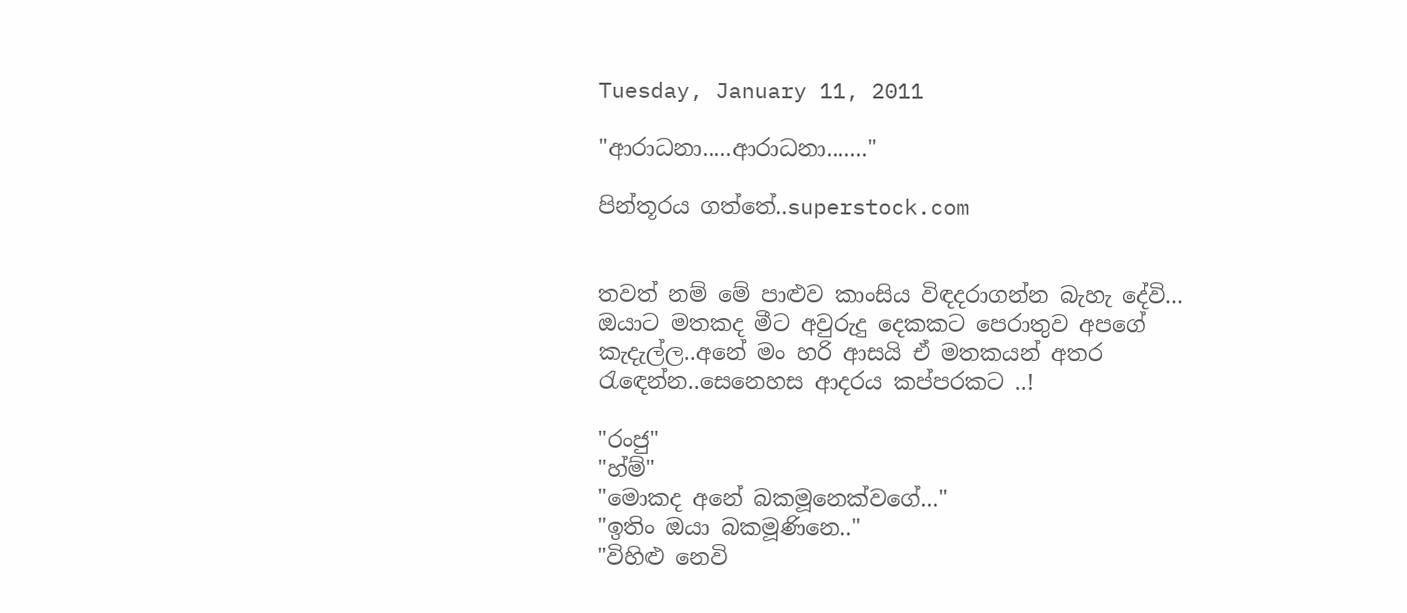Tuesday, January 11, 2011

"ආරාධනා.....ආරාධනා......."

පින්තූරය ගත්තේ..superstock.com


තවත් නම් මේ පාළුව කාංසිය විඳදරාගන්න බැහැ දේවි...
ඔයාට මතකද මීට අවුරුදු දෙකකට පෙරාතුව අපගේ කැදැල්ල..අනේ මං හරි ආසයි ඒ මතකයන් අතර රැඳෙන්න..සෙනෙහස ආදරය කප්පරකට ..!

"රංජු"
"හ්ම්"
"මොකද අනේ බකමූනෙක්වගේ..."
"ඉතිං ඔයා බකමූණිනෙ.."
"විහිළු නෙවි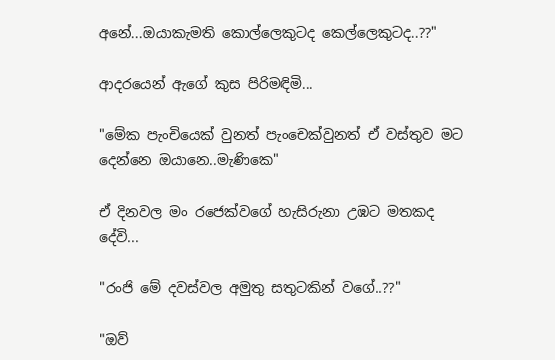අනේ...ඔයාකැමති කොල්ලෙකුටද කෙල්ලෙකුටද..??"

ආදරයෙන් ඇගේ කුස පිරිමඳිමි...

"මේක පැංචියෙක් වුනත් පැංචෙක්වුනත් ඒ වස්තුව මට දෙන්නෙ ඔයානෙ..මැණිකෙ"

ඒ දිනවල මං රජෙක්වගේ හැසිරුනා උඹට මතකද දේවි...

"රංජි මේ දවස්වල අමුතු සතුටකින් වගේ..??"

"ඔව්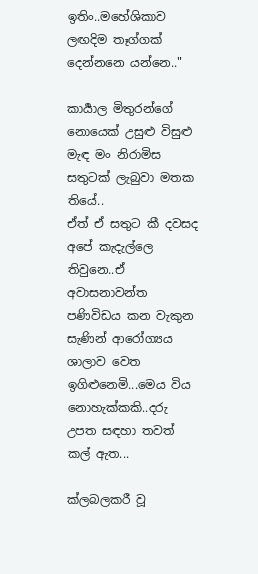ඉතිං..මහේශිකාව ලඟදිම තෑග්ගක් දෙන්නනෙ යන්නෙ.."

කාර්‍යාල මිතුරන්ගේ නොයෙක් උසුළු විසුළු මැඳ මං නිරාමිස සතුටක් ලැබුවා මතක තියේ..
ඒත් ඒ සතුට කී දවසද අපේ කැදැල්ලෙ තිවුනෙ..ඒ අවාසනාවන්ත පණිවිඩය කන වැකුන සැණින් ආරෝග්‍යය ශාලාව වෙත ඉගිළුනෙමි...මෙය විය නොහැක්කකි..දරු උපත සඳහා තවත් කල් ඇත...

ක්ලබලකරී වූ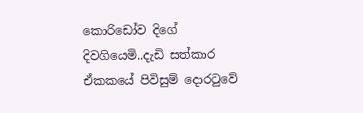කොරිඩෝව දිගේ දිවගියෙමි..දැඩි සත්කාර ඒකකයේ පිවිසුම් දොරටුවේ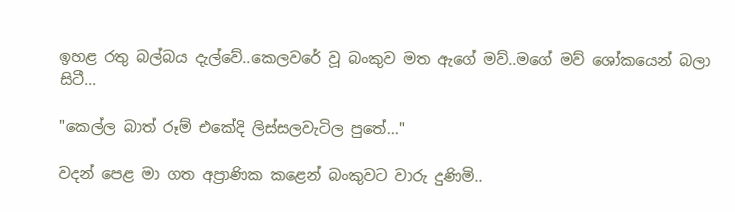ඉහළ රතු බල්බය දැල්වේ..කෙලවරේ වූ බංකුව මත ඇගේ මව්..මගේ මව් ශෝකයෙන් බලා සිටී...

"කෙල්ල බාත් රූම් එකේදි ලිස්සලවැටිල පුතේ..."

වදන් පෙළ මා ගත අප්‍රාණික කළෙන් බංකුවට වාරු දුණිමි..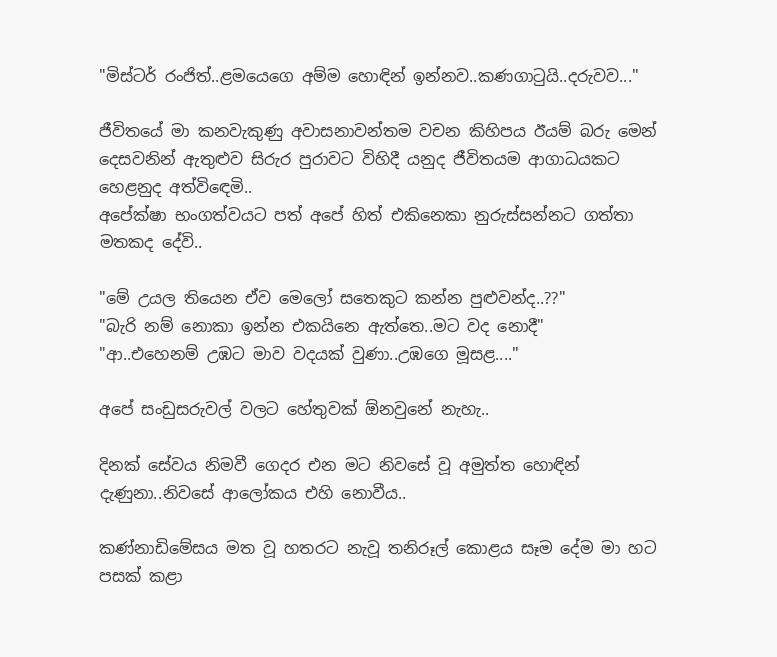"මිස්ටර් රංජිත්..ළමයෙගෙ අම්ම හොඳින් ඉන්නව..කණගාටුයි..දරුවව..."

ජීවිතයේ මා කනවැකුණු අවාසනාවන්තම වචන කිහිපය ඊයම් බරු මෙන් දෙසවනින් ඇතුළුව සිරුර පුරාවට විහිදී යනුද ජීවිතයම ආගාධයකට හෙළනුද අත්විඳෙමි..
අපේක්ෂා භංගත්වයට පත් අපේ හිත් එකිනෙකා නුරුස්සන්නට ගත්තා මතකද දේවි..

"මේ උයල තියෙන ඒව මෙලෝ සතෙකුට කන්න පුළුවන්ද..??"
"බැරි නම් නොකා ඉන්න එකයිනෙ ඇත්තෙ..මට වද නොදී"
"ආ..එහෙනම් උඹට මාව වදයක් වුණා..උඹගෙ මූසළ...."

අපේ සංඩුසරුවල් වලට හේතුවක් ඕනවුනේ නැහැ..

දිනක් සේවය නිමවී ගෙදර එන මට නිවසේ වූ අමුත්ත හොඳින් දැණුනා..නිවසේ ආලෝකය එහි නොවීය..

කණ්නාඩිමේසය මත වූ හතරට නැවූ තනිරූල් කොළය සෑම දේම මා හට පසක් කළා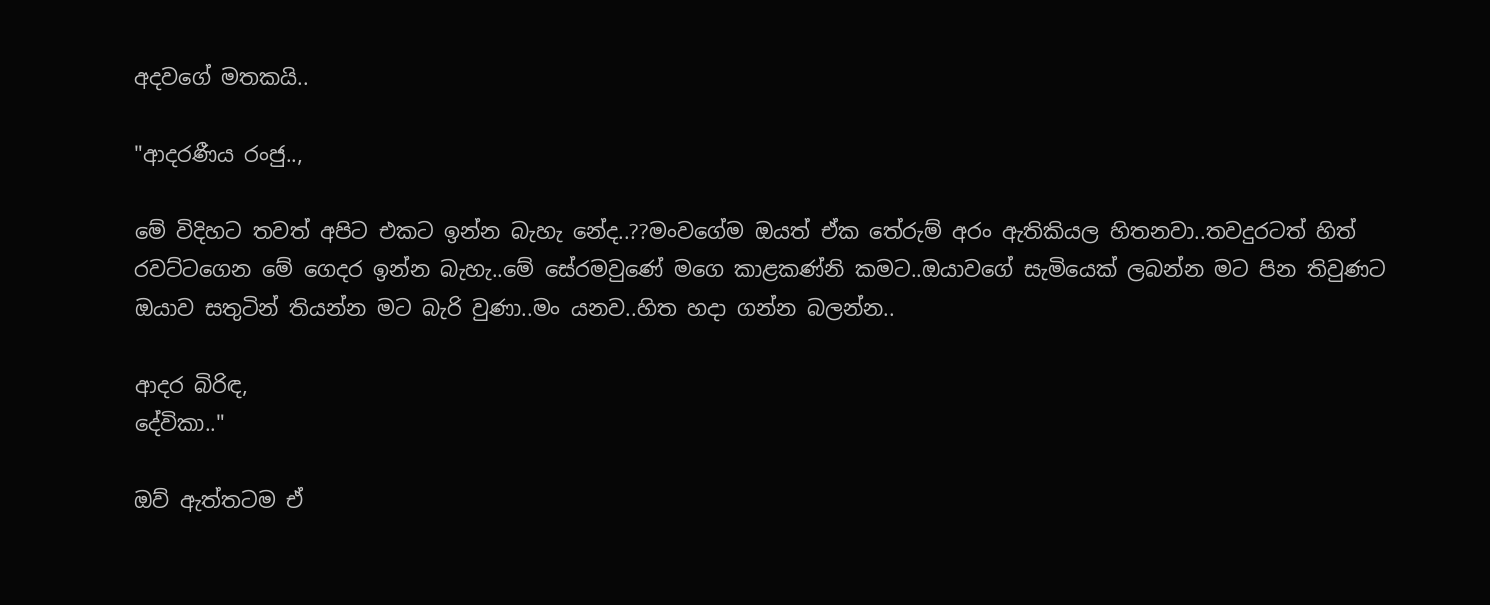අදවගේ මතකයි..

"ආදරණීය රංජු..,

මේ විදිහට තවත් අපිට එකට ඉන්න බැහැ නේද..??මංවගේම ඔයත් ඒක තේරුම් අරං ඇතිකියල හිතනවා..තවදුරටත් හිත් රවට්ටගෙන මේ ගෙදර ඉන්න බැහැ..මේ සේරමවුණේ මගෙ කාළකණ්නි කමට..ඔයාවගේ සැමියෙක් ලබන්න මට පින තිවුණට ඔයාව සතුටින් තියන්න මට බැරි වුණා..මං යනව..හිත හදා ගන්න බලන්න..

ආදර බිරිඳ,
දේවිකා.."

ඔව් ඇත්තටම ඒ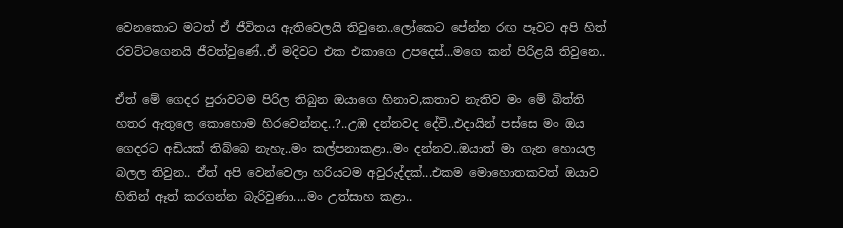වෙනකොට මටත් ඒ ජීවිතය ඇතිවෙලයි තිවුනෙ..ලෝකෙට පේන්න රඟ පෑවට අපි හිත් රවට්ටගෙනයි ජීවත්වුණේ..ඒ මදිවට එක එකාගෙ උපදෙස්...මගෙ කන් පිරිළයි තිවුනෙ..

ඒත් මේ ගෙදර පුරාවටම පිරිල තිබුන ඔයාගෙ හිනාව,කතාව නැතිව මං මේ බිත්ති හතර ඇතුලෙ කොහොම හිරවෙන්නද..?..උඹ දන්නවද දේවි..එදායින් පස්සෙ මං ඔය ගෙදරට අඩියක් තිබ්බෙ නැහැ..මං කල්පනාකළා..මං දන්නව..ඔයාත් මා ගැන හොයල බලල තිවුන.. ඒත් අපි වෙන්වෙලා හරියටම අවුරුද්දක්...එකම මොහොතකවත් ඔයාව හිතින් ඈත් කරගන්න බැරිවුණා....මං උත්සාහ කළා..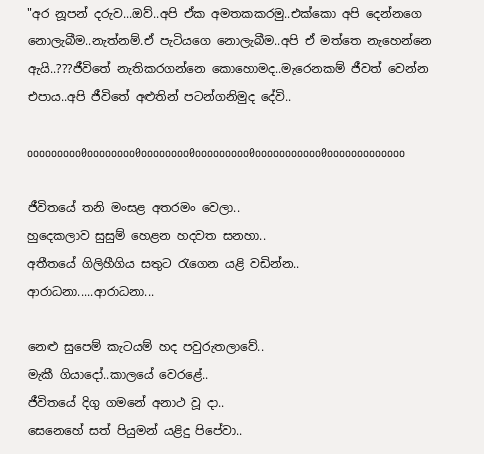"අර නූපන් දරුව...ඔව්..අපි ඒක අමතකකරමු..එක්කො අපි දෙන්නගෙ නොලැබීම..නැත්නම්.ඒ පැටියගෙ නොලැබීම..අපි ඒ මත්තෙ නැහෙන්නෙ ඇයි..???ජීවිතේ නැතිකරගන්නෙ කොහොමද..මැරෙනකම් ජීවත් වෙන්න එපාය..අපි ජීවිතේ අළුතින් පටන්ගනිමුද දේවි..

ooooooooo0oooooooo0oooooooo0ooooooooo0ooooooooooo0ooooooooooooo

ජීවිතයේ තනි මංසළ අතරමං වෙලා..
හුදෙකලාව සුසුම් හෙළන හදවත සනහා..
අතීතයේ ගිලිහීගිය සතුට රැගෙන යළි වඩින්න..
ආරාධනා.....ආරාධනා...

නෙළු සුපෙම් කැටයම් හද පවුරුතලාවේ..
මැකී ගියාදෝ..කාලයේ වෙරළේ..
ජීවිතයේ දිගු ගමනේ අනාථ වූ දා..
සෙනෙහේ සත් පියුමන් යළිදු පිපේවා..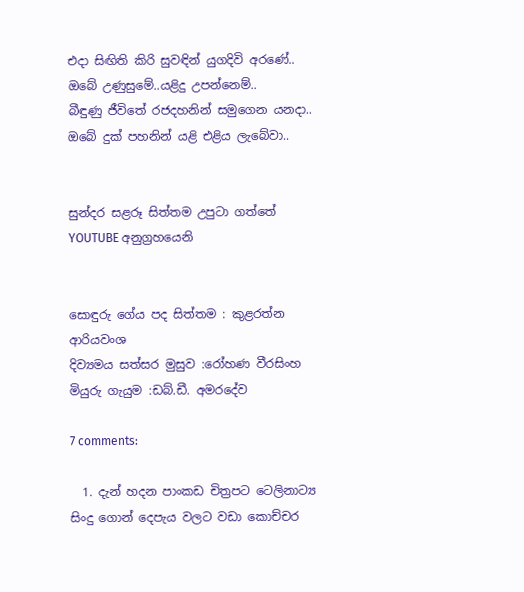එදා සිඟිති කිරි සුවඳින් යුගදිවි අරණේ..
ඔබේ උණුසුමේ..යළිදු උපන්නෙම්..
බීඳුණු ජීවිතේ රජදහනින් සමුගෙන යනදා..
ඔබේ දුක් පහනින් යළි එළිය ලැබේවා..


සුන්දර සළරූ සිත්තම උපුටා ගත්තේ YOUTUBE අනුග්‍රහයෙනි


සොඳුරු ගේය පද සිත්තම : කුළරත්න ආරියවංශ
දිව්‍යමය සත්සර මුසුව :රෝහණ වීරසිංහ
මියුරු ගැයුම :ඩබ්.ඩී. අමරදේව

7 comments:

  1. දැන් හදන පාංකඩ චිත්‍රපට ටෙලිනාට්‍ය සිංදු ‍ගොන් දෙපැය වලට වඩා කොච්චර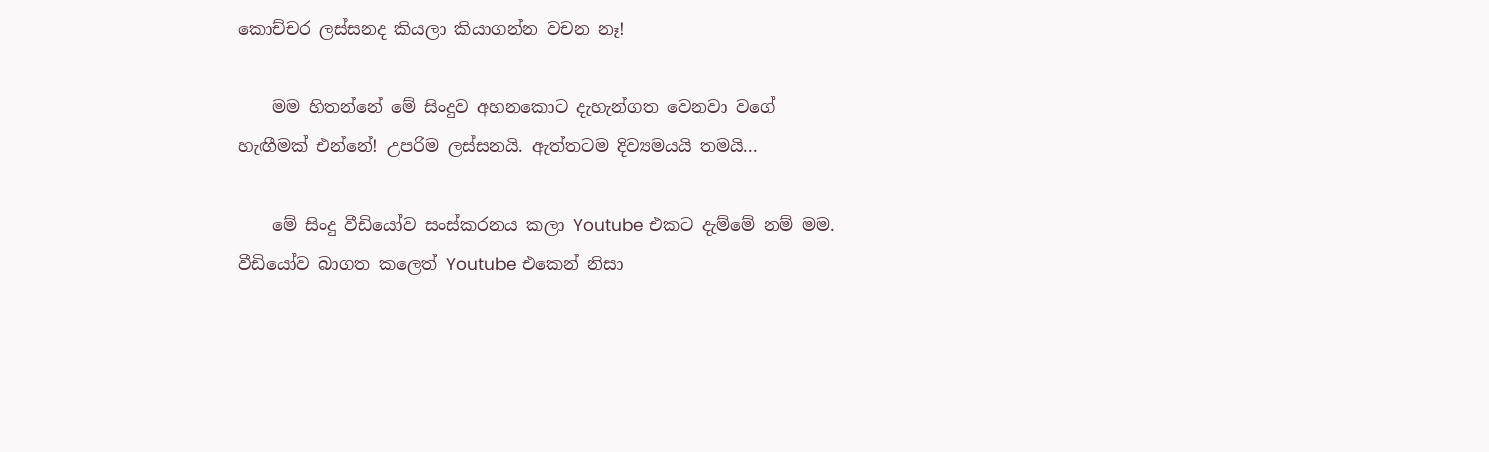කොච්චර ලස්සන‍ද කියලා කියාගන්න වචන නෑ!

    මම හිතන්නේ මේ සිංදුව අහනකොට දැහැන්ගත වෙනවා වගේ හැඟීමක් එන්නේ! උපරිම ලස්සනයි. ඇත්තටම දිව්‍යමයයි තමයි...

    මේ සිංදු වීඩියෝව සංස්කරනය කලා Youtube එකට දැම්මේ නම් මම. වීඩියෝව බාගත කලෙත් Youtube එකෙන් නිසා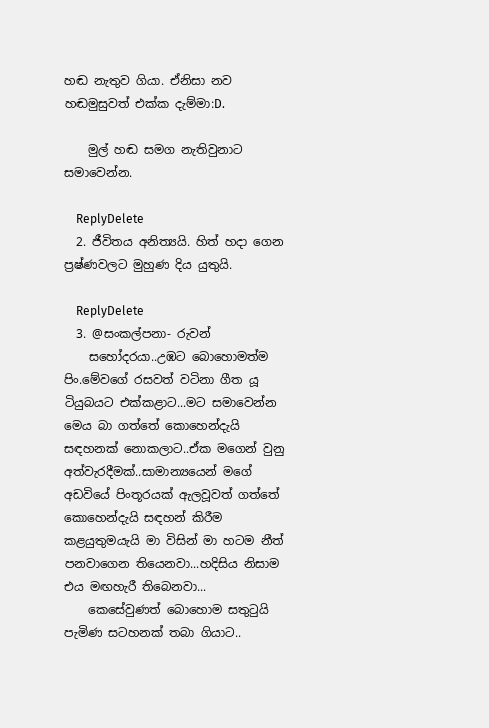හඬ නැතුව ගියා. ඒනිසා නව හඬමුසුවත් එක්ක දැම්මා:D.

    මුල් හඬ සමග නැතිවුනාට සමාවෙන්න.

    ReplyDelete
  2. ජීවිතය අනිත්‍යයි. හිත් හදා ගෙන ප්‍රෂ්ණවලට මුහුණ දිය යුතුයි.

    ReplyDelete
  3. @සංකල්පනා- රුවන්
    සහෝදරයා..උඹට බොහොමත්ම පිං.මේවගේ රසවත් වටිනා ගීත යූ ටියුබයට එක්කළාට...මට සමාවෙන්න මෙය බා ගත්තේ කොහෙන්දැයි සඳහනක් නොකලාට..ඒක මගෙන් වුනු අත්වැරදීමක්..සාමාන්‍යයෙන් මගේ අඩවියේ පිංතූරයක් ඇලවූවත් ගත්තේ කොහෙන්දැයි සඳහන් කිරීම කළයුතුමයැයි මා විසින් මා හටම නීත් පනවාගෙන තියෙනවා...හදිසිය නිසාම එය මඟහැරී තිබෙනවා...
    කෙසේවුණත් බොහොම සතුටුයි පැමිණ සටහනක් තබා ගියාට..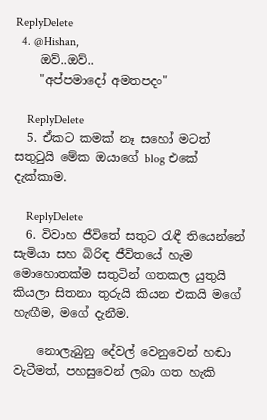ReplyDelete
  4. @Hishan,
    ඔව්..ඔව්..
    "අප්පමාදෝ අමතපදං"

    ReplyDelete
  5. ඒකට කමක් නෑ සහෝ මටත් සතුටුයි මේක ඔයාගේ blog එකේ දැක්කාම.

    ReplyDelete
  6. විවාහ ජීවිතේ සතුට රැඳී තියෙන්නේ සැමියා සහ බිරිඳ ජීවිතයේ හැම මොහොතක්ම සතුටින් ගතකල යුතුයි කියලා සිතනා තුරුයි කියන එකයි මගේ හැඟීම, මගේ දැනීම.

    නොලැබුනු දේවල් වෙනුවෙන් හඬා වැටීමත්, පහසුවෙන් ලබා ගත හැකි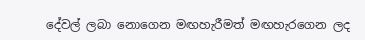දේවල් ලබා නොගෙන මඟහැරීමත් මඟහැරගෙන ලද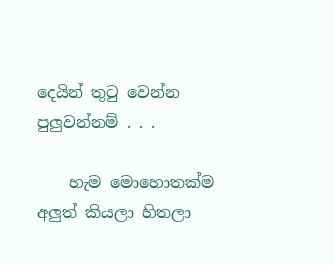දෙයින් තුටු වෙන්න පුලුවන්නම් . . .

    හැම මොහොතක්ම අලුත් කියලා හිතලා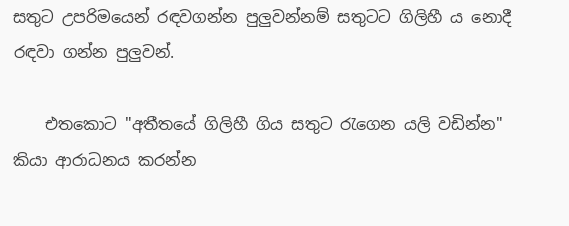සතුට උපරිමයෙන් රඳවගන්න පුලුවන්නම් සතුටට ගිලිහී ය නොදී රඳවා ගන්න පුලුවන්.

    එතකොට "අතීතයේ ගිලිහී ගිය සතුට රැගෙන යලි වඩින්න" කියා ආරාධනය කරන්න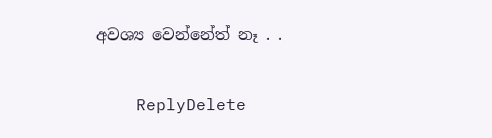අවශ්‍ය වෙන්නේත් නෑ . .

    ReplyDelete